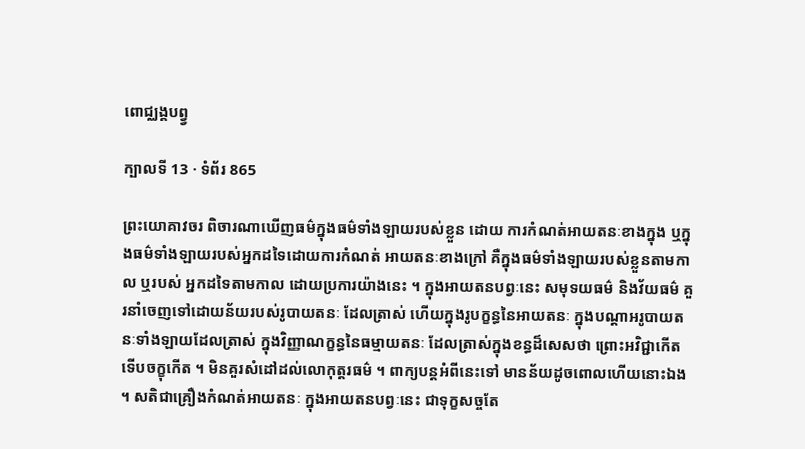ពោជ្ឈង្គបព្វ្វ

ក្បាលទី 13 · ទំព័រ 865

ព្រះយោគាវចរ ពិចារណាឃើញធម៌ក្នុងធម៌ទាំងឡាយរបស់ខ្លួន ដោយ ការកំណត់អាយតនៈខាងក្នុង ឬក្នុងធម៌ទាំងឡាយរបស់អ្នកដទៃដោយការកំណត់ អាយតនៈខាងក្រៅ គឺក្នុងធម៌ទាំងឡាយរបស់ខ្លួនតាមកាល ឬរបស់ អ្នកដទៃតាមកាល ដោយប្រការយ៉ាងនេះ ។ ក្នុងអាយតនបព្វៈនេះ សមុទយធម៌ និងវ័យធម៌ គួរនាំចេញទៅដោយន័យរបស់រូបាយតនៈ ដែលត្រាស់ ហើយក្នុងរូបក្ខន្ធនៃអាយតនៈ ក្នុងបណ្តាអរូបាយតនៈទាំងឡាយដែលត្រាស់ ក្នុងវិញ្ញាណក្ខន្ធនៃធម្មាយតនៈ ដែលត្រាស់ក្នុងខន្ធដ៏សេសថា ព្រោះអវិជ្ជាកើត ទើបចក្ខុកើត ។ មិនគួរសំដៅដល់លោកុត្តរធម៌ ។ ពាក្យបន្តអំពីនេះទៅ មានន័យដូចពោលហើយនោះឯង ។ សតិជាគ្រឿងកំណត់អាយតនៈ ក្នុងអាយតនបព្វៈនេះ ជាទុក្ខសច្ចតែ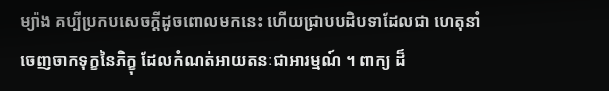ម្យ៉ាង គប្បីប្រកបសេចក្តីដូចពោលមកនេះ ហើយជ្រាបបដិបទាដែលជា ហេតុនាំចេញចាកទុក្ខនៃភិក្ខុ ដែលកំណត់អាយតនៈជាអារម្មណ៍ ។ ពាក្យ ដ៏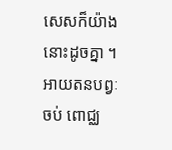សេសក៏យ៉ាងនោះដូចគ្នា ។ អាយតនបព្វៈ ចប់ ពោជ្ឈ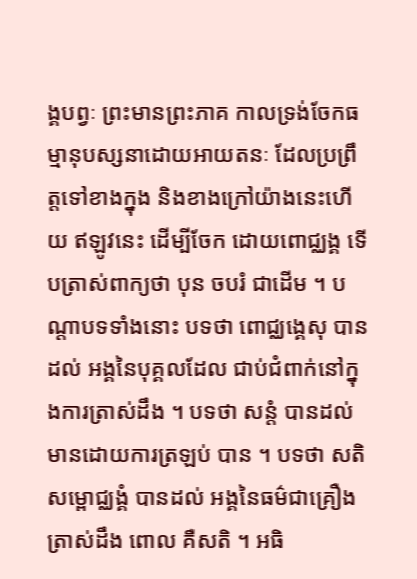ង្គបព្វៈ ព្រះមានព្រះភាគ កាលទ្រង់ចែកធម្មានុបស្សនាដោយអាយតនៈ ដែលប្រព្រឹត្តទៅខាងក្នុង និងខាងក្រៅយ៉ាងនេះហើយ ឥឡូវនេះ ដើម្បីចែក ដោយពោជ្ឈង្គ ទើបត្រាស់ពាក្យថា បុន ចបរំ ជាដើម ។ បណ្តាបទទាំងនោះ បទថា ពោជ្ឈង្គេសុ បានដល់ អង្គនៃបុគ្គលដែល ជាប់ជំពាក់នៅក្នុងការត្រាស់ដឹង ។ បទថា សន្តំ បានដល់ មានដោយការត្រឡប់ បាន ។ បទថា សតិសម្ពោជ្ឈង្គំ បានដល់ អង្គនៃធម៌ជាគ្រឿង ត្រាស់ដឹង ពោល គឺសតិ ។ អធិ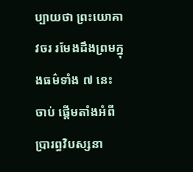ប្បាយថា ព្រះយោគាវចរ រមែងដឹងព្រមក្នុងធម៌ទាំង ៧ នេះ ចាប់ ផ្តើមតាំងអំពីប្រារព្ធវិបស្សនា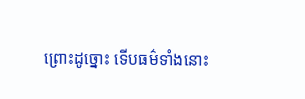ព្រោះដូច្នោះ ទើបធម៌ទាំងនោះ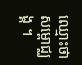ឈ្មោះថា សម្ពោជ្ឈង្គ ។